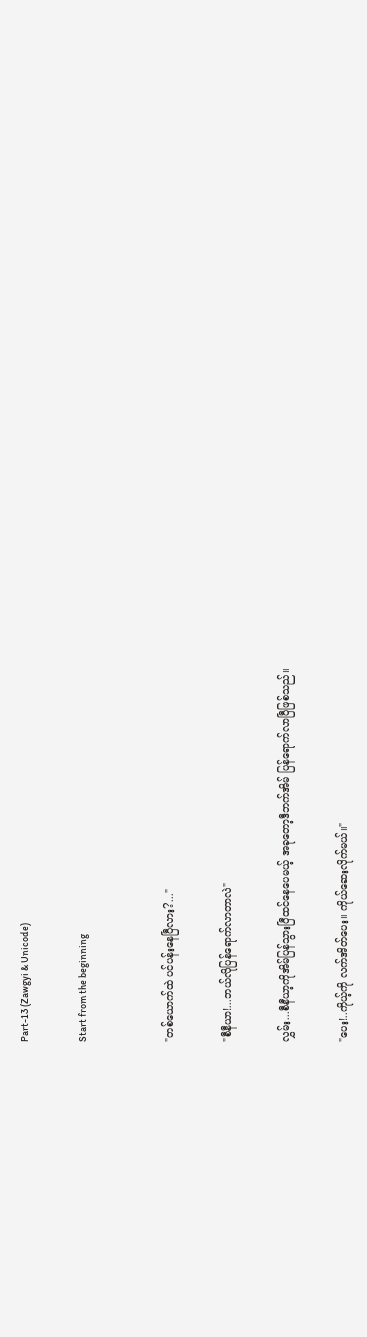Part-13 (Zawgyi & Unicode)

Start from the beginning


"တစ်ယောက်ထဲ ပင်ပန်းနေပြီလား?..."

"စီနီယာ!...ဘယ်လိုပြန်ရောက်လာတာလဲ"

လွှမ်း...စီနီယာ့ကိုအိမ်ပြန်သွားပြီထင်နေပေမယ့် အခုတော့ဒီဘက်အိမ် ပြန်ရောက်‌လာပြီဖြစ်သည်။

"ပေး!..ကိုယ့်ကို လက်အိတ်ပေး။ ကိုယ်ဆေးလိုက်မယ်။"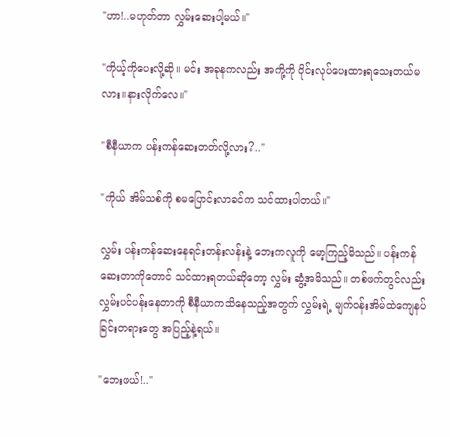"ဟာ!..မဟုတ်တာ လွှမ်းဆေးပါ့မယ်။"

"ကိုယ့်ကိုပေးလို့ဆို။ မင်း အခုနကလည်း အကို့ကို ဝိုင်းလုပ်ပေးထားရသေးတယ်မလား။နား‌လိုက်လေ။"

"စီနီယာက ပန်းကန်ဆေးတတ်လို့လား?.."

"ကိုယ် အိမ်သစ်ကို စမပြောင်းလာခင်က သင်ထားပါတယ်။"

လွှမ်း ပန်းကန်ဆေးနေရင်းတန်းလန်းနဲ့ ဘေးကလူကို မော့ကြည့်မိသည်။ ပန်းကန်ဆေးတာကိုတောင် သင်ထားရတယ်ဆိုတော့ လွှမ်း ဆွံ့အမိသည်။ တစ်ဖက်တွင်လည်း လွှမ်းပင်ပန်းနေတာကို စီနီယာကသိနေသည့်အတွက် လွှမ်းရဲ့ မျက်၀န်းအိမ်ထဲကျေနပ်ခြင်းတရားတွေ အပြည့်နဲ့ရယ်။

"ဘေးဖယ်!.."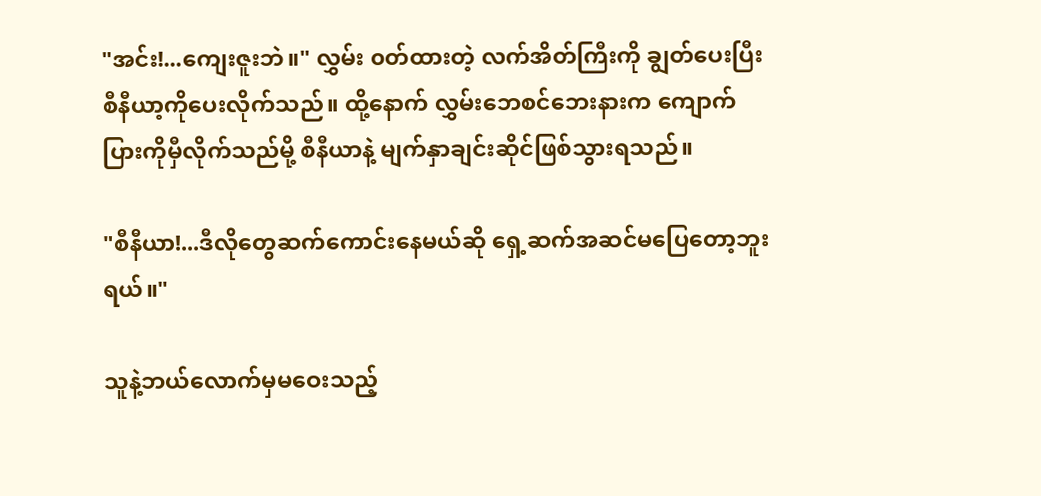"အင်း!...ကျေးဇူးဘဲ။" လွှမ်း ၀တ်ထားတဲ့ လက်အိတ်ကြီးကို ချွတ်ပေးပြီး စီနီယာ့ကိုပေးလိုက်သည်။ ထို့နောက် လွှမ်းဘေစင်ဘေးနားက ကျောက်ပြားကိုမှီလိုက်သည်မို့ စီနီယာနဲ့ မျက်နှာချင်းဆိုင်ဖြစ်သွားရသည်။

"စီနီယာ!...ဒီလိုတွေဆက်ကောင်းနေမယ်ဆို ရှေ့ဆက်အဆင်မပြေတော့ဘူးရယ်။"

သူနဲ့ဘယ်‌လောက်မှမဝေးသည့်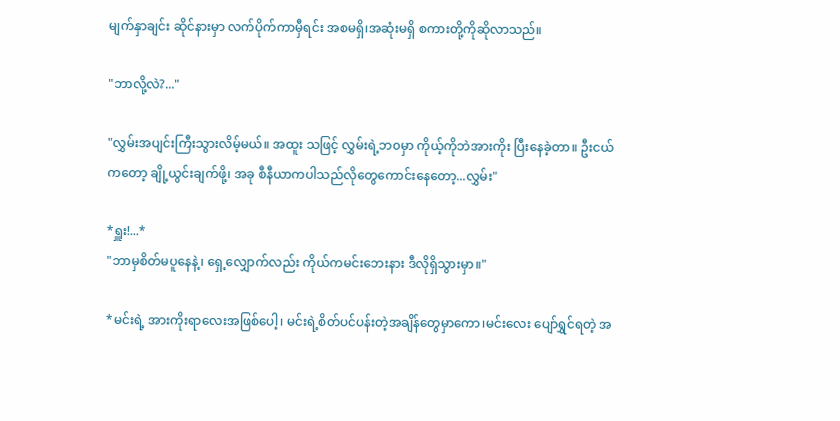မျက်နှာချင်း ဆိုင်နားမှာ လက်ပိုက်ကာမှီရင်း အစမရှိ၊အဆုံးမရှိ စကားတို့ကိုဆိုလာသည်။

"ဘာလို့လဲ?..."

"လွှမ်းအပျင်းကြီးသွားလိမ့်မယ်။ အထူး သဖြင့် လွှမ်းရဲ့ဘ၀မှာ ကိုယ့်ကိုဘဲအားကိုး‌ ပြီးနေခဲ့တာ။ ဦးငယ်ကတော့ ချို့ယွင်းချက်ဖို့၊ အခု စီနီယာကပါသည်လိုတွေကောင်းနေတော့...လွှမ်း"

*ရှူး!...*
"ဘာမှစိတ်မပူနေနဲ့၊ ရှေ့လျှောက်လည်း ကိုယ်ကမင်းဘေးနား ဒီလိုရှိသွားမှာ။"

*မင်းရဲ့ အားကိုးရာလေးအဖြစ်ပေါ့၊ မင်းရဲ့စိတ်ပင်ပန်းတဲ့အချိန်တွေမှာကော၊မင်းလေး ပျော်ရွှင်ရတဲ့ အ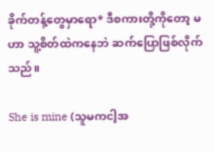ခိုက်တန့်တွေမှာရော* ဒီစကားတို့ကိုတော့ မဟာ သူ့စိတ်ထဲကနေဘဲ ဆက်ပြောဖြစ်လိုက်သည်။

She is mine (သူမကငါ့အ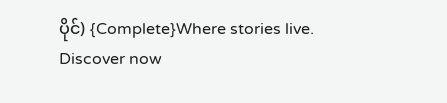ပိုင်) {Complete}Where stories live. Discover now